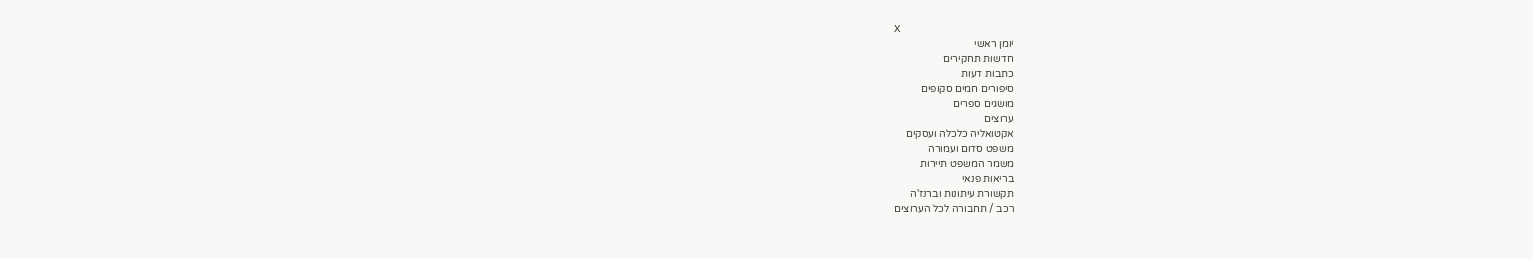X
יומן ראשי
חדשות תחקירים
כתבות דעות
סיפורים חמים סקופים
מושגים ספרים
ערוצים
אקטואליה כלכלה ועסקים
משפט סדום ועמורה
משמר המשפט תיירות
בריאות פנאי
תקשורת עיתונות וברנז'ה
רכב / תחבורה לכל הערוצים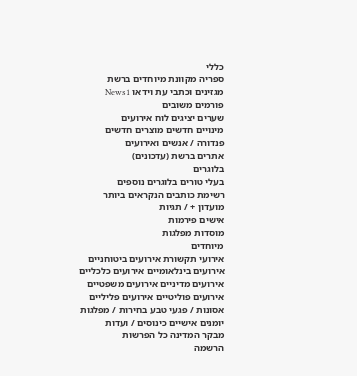כללי
ספריה מקוונת מיוחדים ברשת
מגזינים וכתבי עת וידאו News1
פורמים משובים
שערים יציגים לוח אירועים
מינויים חדשים מוצרים חדשים
פנדורה / אנשים ואירועים
אתרים ברשת (עדכונים)
בלוגרים
בעלי טורים בלוגרים נוספים
רשימת כותבים הנקראים ביותר
מועדון + / תגיות
אישים פירמות
מוסדות מפלגות
מיוחדים
אירועי תקשורת אירועים ביטוחניים
אירועים בינלאומיים אירועים כלכליים
אירועים מדיניים אירועים משפטיים
אירועים פוליטיים אירועים פליליים
אסונות / פגעי טבע בחירות / מפלגות
יומנים אישיים כינוסים / ועדות
מבקר המדינה כל הפרשות
הרשמה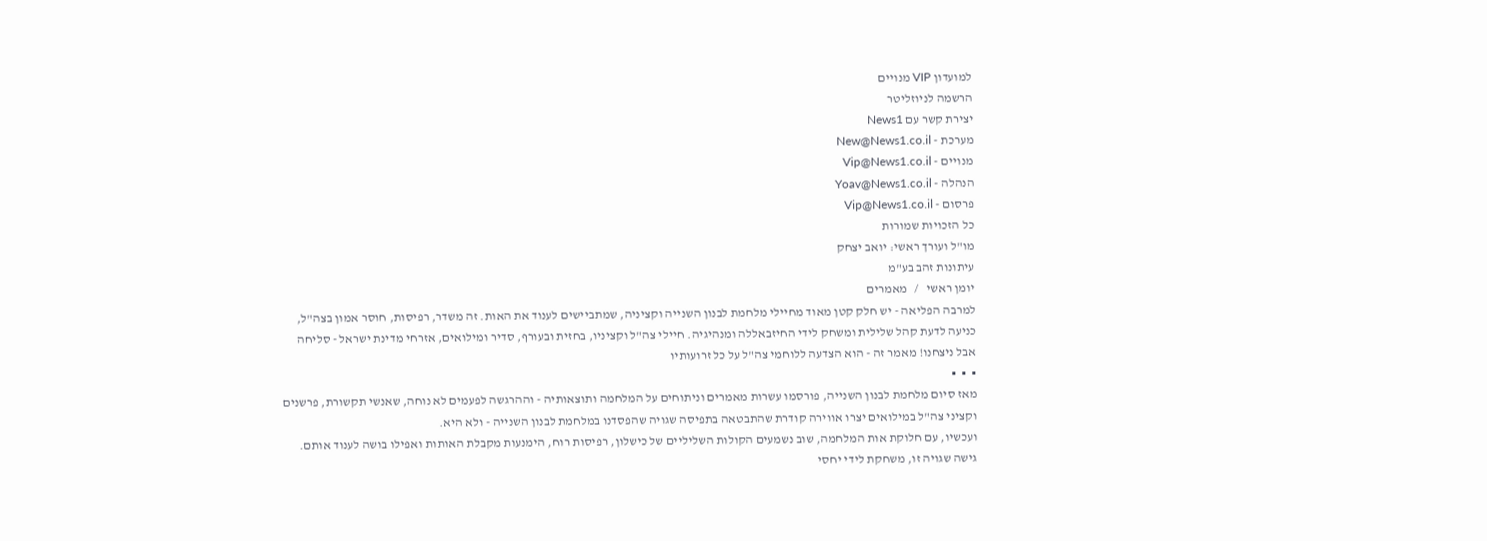למועדון VIP מנויים
הרשמה לניוזליטר
יצירת קשר עם News1
מערכת - New@News1.co.il
מנויים - Vip@News1.co.il
הנהלה - Yoav@News1.co.il
פרסום - Vip@News1.co.il
כל הזכויות שמורות
מו"ל ועורך ראשי: יואב יצחק
עיתונות זהב בע"מ
יומן ראשי   /   מאמרים
למרבה הפליאה - יש חלק קטן מאוד מחיילי מלחמת לבנון השנייה וקציניה, שמתביישים לענוד את האות. זה משדר, רפיסות, חוסר אמון בצה"ל, כניעה לדעת קהל שלילית ומשחק לידי החיזבאללה ומנהיגיה. חיילי צה"ל וקציניו, בחזית ובעורף, סדיר ומילואים, אזרחי מדינת ישראל - סליחה אבל ניצחנו! מאמר זה - הוא הצדעה ללוחמי צה"ל על כל זרועותיו
▪  ▪  ▪
מאז סיום מלחמת לבנון השנייה, פורסמו עשרות מאמרים וניתוחים על המלחמה ותוצאותיה - וההרגשה לפעמים לא נוחה, שאנשי תקשורת, פרשנים וקציני צה"ל במילואים יצרו אווירה קודרת שהתבטאה בתפיסה שגויה שהפסדנו במלחמת לבנון השנייה - ולא היא.
ועכשיו, עם חלוקת אות המלחמה, שוב נשמעים הקולות השליליים של כישלון, רפיסות רוח, הימנעות מקבלת האותות ואפילו בושה לענוד אותם. גישה שגויה זו, משחקת לידי יחסי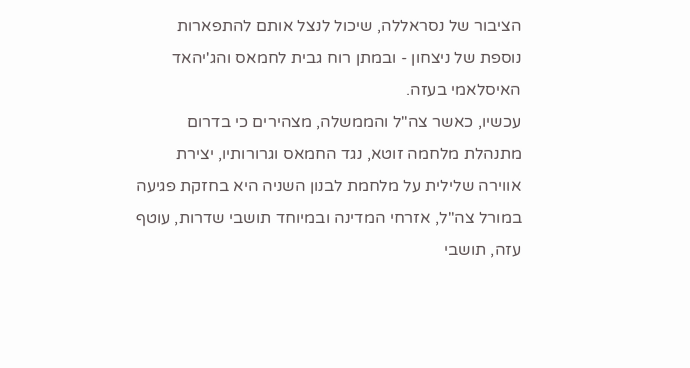הציבור של נסראללה, שיכול לנצל אותם להתפארות נוספת של ניצחון - ובמתן רוח גבית לחמאס והג'יהאד האיסלאמי בעזה.
עכשיו, כאשר צה"ל והממשלה, מצהירים כי בדרום מתנהלת מלחמה זוטא, נגד החמאס וגרורותיו, יצירת אווירה שלילית על מלחמת לבנון השניה היא בחזקת פגיעה במורל צה"ל, אזרחי המדינה ובמיוחד תושבי שדרות, עוטף עזה, תושבי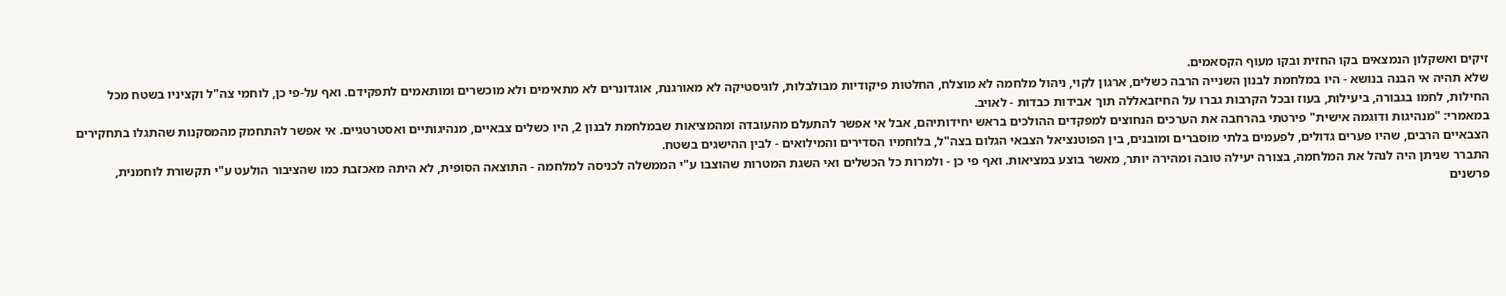זיקים ואשקלון הנמצאים בקו החזית ובקו מעוף הקסאמים.
שלא תהיה אי הבנה בנושא - היו במלחמת לבנון השנייה הרבה כשלים, ארגון לקוי, ניהול מלחמה לא מוצלח, החלטות פיקודיות מבולבלות, לוגיסטיקה לא מאורגנת, אוגדונרים לא מתאימים ולא מוכשרים ומותאמים לתפקידם. ואף על-פי כן, לוחמי צה"ל וקציניו בשטח מכל החילות, לחמו בגבורה, ביעילות, בעוז ובכל הקרבות גברו על החיזבאללה תוך אבידות כבדות - לאויב.
במאמרי: "מנהיגות ודוגמה אישית" פירטתי בהרחבה את הערכים הנחוצים למפקדים ההולכים בראש יחידותיהם, אבל אי אפשר להתעלם מהעובדה ומהמציאות שבמלחמת לבנון 2, היו כשלים צבאיים, מנהיגותיים ואסטרטגיים. אי אפשר להתחמק מהמסקנות שהתגלו בתחקירים הצבאיים הרבים, שהיו פערים גדולים, לפעמים בלתי מוסברים ומובנים, בין הפוטנציאל הצבאי הגלום בצה"ל, בלוחמיו הסדירים והמילואים - לבין ההישגים בשטח.
התברר שניתן היה לנהל את המלחמה, בצורה יעילה טובה ומהירה יותר, מאשר בוצע במציאות. ואף פי כן - ולמרות כל הכשלים ואי השגת המטרות שהוצבו ע"י הממשלה לכניסה למלחמה - התוצאה הסופית, לא היתה מאכזבת כמו שהציבור הולעט ע"י תקשורת לוחמנית, פרשנים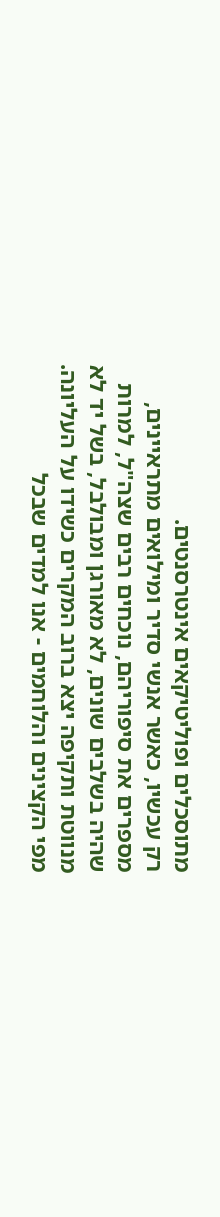מתוסכלים ופוליטיקאים אינטרסנטים.
רק עכשיו, כאשר אנשי סדיר ומילואים מתראיינים, מספרים את סיפוריהם, נוכחים רבים שצה"ל, למרות שהיה בשלבים שונים, לא מאורגן ומבולבל, בשל יד לא מנווטת ותקיפה יצא ברוב המקרים כשידו על העליונה.
מפי הקצינים והלוחמים - אנו למדים שבכל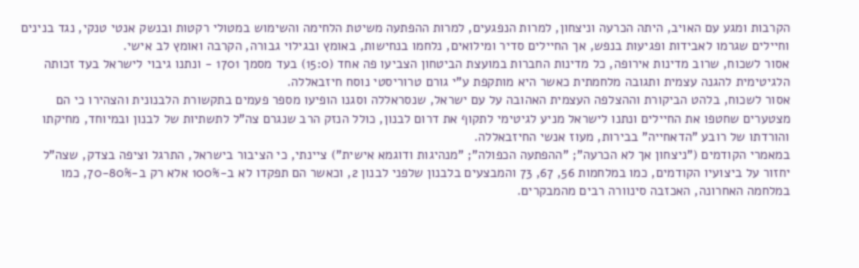הקרבות ומגע עם האויב, היתה הכרעה וניצחון, למרות הנפגעים, למרות ההפתעה משיטת הלחימה והשימוש במטולי רקטות ובנשק אנטי טנקי, נגד בנינים וחיילים שגרמו לאבידות ופגיעות בנפש, אך החיילים סדיר ומילואים, נלחמו בנחישות, באומץ ובגילוי גבורה, הקרבה ואומץ לב אישי.
אסור לשכוח, שרוב מדינות אירופה, כל מדינות החברות במועצת הביטחון הצביעו פה אחד (15:0) בעד מסמך 1701 - ונתנו גיבוי לישראל בעד זכותה הלגיטימית להגנה עצמית ותגובה מלחמתית כאשר היא מותקפת ע"י גורם טרוריסטי נוסח חיזבאללה.
אסור לשכוח, בלהט הביקורת וההצלפה העצמית האהובה על עם ישראל, שנסראללה וסגנו הופיעו מספר פעמים בתקשורת הלבנונית והצהירו כי הם מצטערים שחטפו את החיילים ונתנו לישראל מניע לגיטימי לתקוף את דרום לבנון, כולל הנזק הרב שנגרם צה"ל לתשתיות של לבנון ובמיוחד, מחיקתו והורדתו של רובע "הדאחייה" בבירות, מעוז אנשי החיזבאללה.
במאמרי הקודמים ("ניצחון אך לא הכרעה"; "ההפתעה הכפולה"; "מנהיגות ודוגמא אישית") ציינתי, כי הציבור בישראל, התרגל וציפה בצדק, שצה"ל יחזור על ביצועיו הקודמים, כמו במלחמות 56, 67, 73 והמבצעים בלבנון שלפני לבנון 2, וכאשר הם תפקדו לא ב-100% אלא רק ב-70-80%, כמו במלחמה האחרונה, האכזבה סינוורה רבים מהמבקרים.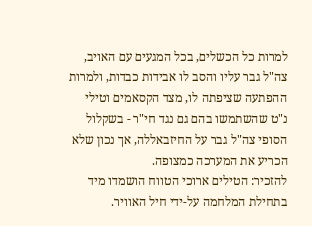למרות כל הכשלים, בכל המגעים עם האויב, צה"ל גבר עליו והסב לו אבידות כבדות, ולמרות ההפתעה שציפתה לו, מצד הקסאמים וטילי נ"ט שהשתמשו בהם גם נגד חי"ר - בשקלול הסופי צה"ל גבר על החיזבאללה, אך נכון שלא הכריע את המערכה כמצופה.
להזכיר: הטילים ארוכי הטווח הושמדו מיד בתחילת המלחמה על-ידי חיל האוויר.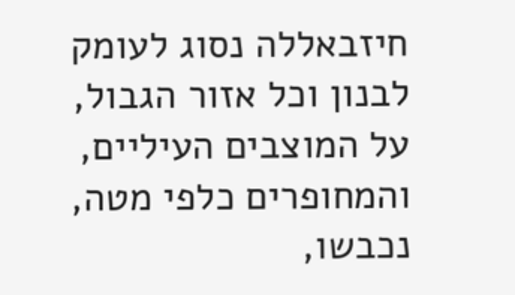חיזבאללה נסוג לעומק לבנון וכל אזור הגבול, על המוצבים העיליים, והמחופרים כלפי מטה, נכבשו,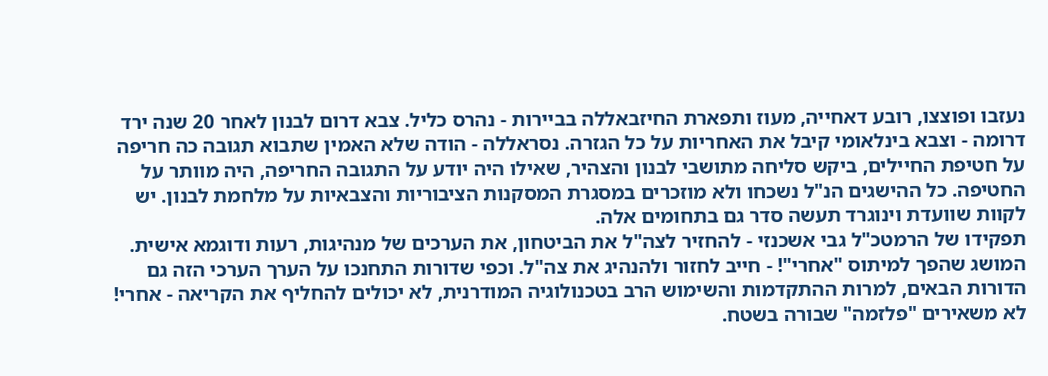נעזבו ופוצצו, רובע דאחייה, מעוז ותפארת החיזבאללה בביירות - נהרס כליל. צבא דרום לבנון לאחר 20 שנה ירד דרומה - וצבא בינלאומי קיבל את האחריות על כל הגזרה. נסראללה - הודה שלא האמין שתבוא תגובה כה חריפה על חטיפת החיילים, ביקש סליחה מתושבי לבנון והצהיר, שאילו היה יודע על התגובה החריפה, היה מוותר על החטיפה. כל ההישגים הנ"ל נשכחו ולא מוזכרים במסגרת המסקנות הציבוריות והצבאיות על מלחמת לבנון. יש לקוות שוועדת וינוגרד תעשה סדר גם בתחומים אלה.
תפקידו של הרמטכ"ל גבי אשכנזי - להחזיר לצה"ל את הביטחון, את הערכים של מנהיגות, רעות ודוגמא אישית. המושג שהפך למיתוס "אחרי"! - חייב לחזור ולהנהיג את צה"ל. וכפי שדורות התחנכו על הערך הערכי הזה גם הדורות הבאים, למרות ההתקדמות והשימוש הרב בטכנולוגיה המודרנית, לא יכולים להחליף את הקריאה - אחרי!
לא משאירים "פלזמה" שבורה בשטח.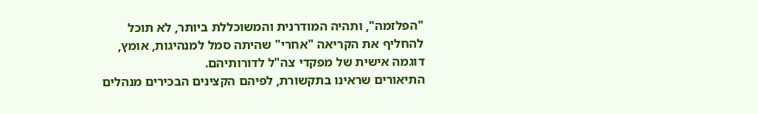"הפלזמה", ותהיה המודרנית והמשוכללת ביותר, לא תוכל להחליף את הקריאה "אחרי" שהיתה סמל למנהיגות, אומץ, דוגמה אישית של מפקדי צה"ל לדורותיהם.
התיאורים שראינו בתקשורת, לפיהם הקצינים הבכירים מנהלים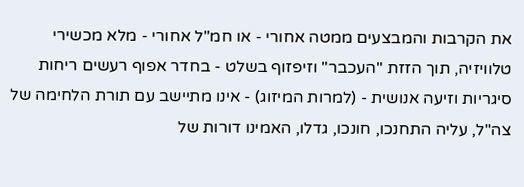את הקרבות והמבצעים ממטה אחורי - או חמ"ל אחורי - מלא מכשירי טלוויזיה, תוך הזזת "העכבר" וזיפזוף בשלט - בחדר אפוף רעשים ריחות סיגריות וזיעה אנושית - (למרות המיזוג) - אינו מתיישב עם תורת הלחימה של צה"ל, עליה התחנכו, חונכו, גדלו, האמינו דורות של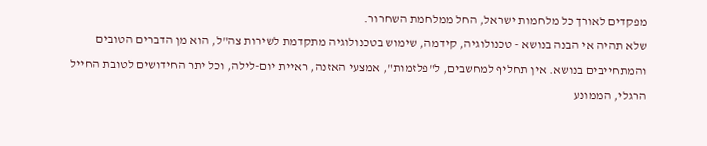מפקדים לאורך כל מלחמות ישראל, החל ממלחמת השחרור.
שלא תהיה אי הבנה בנושא - טכנולוגיה, קידמה, שימוש בטכנולוגיה מתקדמת לשירות צה"ל, הוא מן הדברים הטובים והמתחייבים בנושא. אין תחליף למחשבים, ל"פלזמות", אמצעי האזנה, ראיית יום-לילה, וכל יתר החידושים לטובת החייל הרגלי, הממונע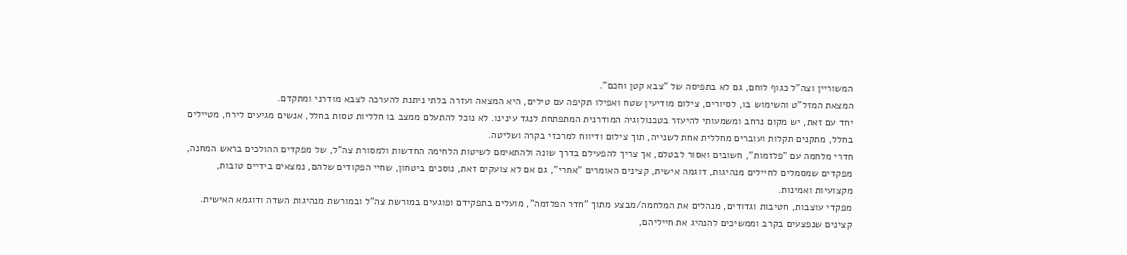המשוריין וצה"ל כגוף לוחם, גם לא בתפיסה של "צבא קטן וחכם".
המצאת המזל"ט והשימוש בו, לסיורים, צילום מודיעין שטח ואפילו תקיפה עם טילים, היא המצאה ועזרה בלתי ניתנת להערכה לצבא מודרני ומתקדם.
יחד עם זאת, יש מקום נרחב ומשמעותי להיעזר בטכנולוגיה המודרנית המתפתחת לנגד עינינו. לא נוכל להתעלם ממצב בו חלליות טסות בחלל, אנשים מגיעים לירח, מטיילים בחלל, מתקנים תקלות ועוברים מחללית אחת לשנייה, תוך צילום ודיווח למרכזי בקרה ושליטה.
חדרי מלחמה עם "פלזמות", חשובים ואסור לבטלם, אך צריך להפעילם בדרך שונה ולהתאימם לשיטות הלחימה החדשות ולמסורת צה"ל, של מפקדים ההולכים בראש המחנה, מפקדים שמסמלים לחיילים מנהיגות, דוגמה אישית, קצינים האומרים "אחרי", גם אם לא צועקים זאת, נוסכים ביטחון, שחיי הפקודים שלהם, נמצאים בידיים טובות, מקצועיות ואמינות.
מפקדי עוצבות, חטיבות וגדודים, מנהלים את המלחמה/מבצע מתוך "חדר הפלזמה", מועלים בתפקידם ופוגעים במורשת צה"ל ובמורשת מנהיגות השדה ודוגמא האישית.
קצינים שנפצעים בקרב וממשיכים להנהיג את חייליהם,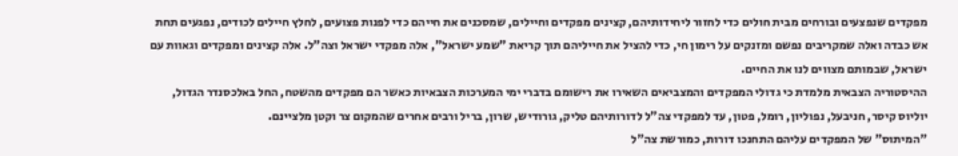מפקדים שנפצעים ובורחים מבית חולים כדי לחזור ליחידותיהם, קצינים מפקדים וחיילים, שמסכנים את חייהם כדי לפנות פצועים, לחלץ חיילים לכודים, נפגעים תחת אש כבדה ואלה שמקריבים נפשם ומזנקים על רימון חי, כדי להציל את חייליהם תוך קריאת "שמע ישראל", אלה מפקדי ישראל וצה"ל. אלה קצינים ומפקדים וגאוות עם ישראל, שבמותם מצווים לנו את החיים.
ההיסטוריה הצבאית מלמדת כי גדולי המפקדים והמצביאים השאירו את רישומם בדברי ימי המערכות הצבאיות כאשר הם מפקדים מהשטח, החל באלכסנדר הגדול, יוליוס קיסר, חניבעל, נפוליון, רומל, פטון, עד למפקדי צה"ל לדורותיהם טליק, גורודיש, שרון, בריל ורבים אחרים שהמקום צר וקטן מלציינם.
"המיתוס" של המפקדים עליהם התחנכו דורות, כמורשת צה"ל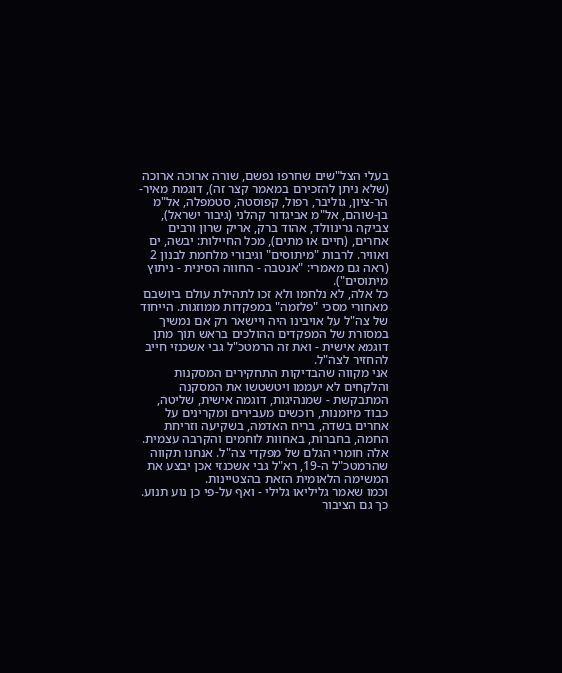בעלי הצל"שים שחרפו נפשם, שורה ארוכה ארוכה (שלא ניתן להזכירם במאמר קצר זה), דוגמת מאיר-הר-ציון, גוליבר, רפול, קפוסטה, סטמפלה, אל"מ בן-שוהם, אל"מ אביגדור קהלני (גיבור ישראל), צביקה גרינוולד, אהוד ברק, אריק שרון ורבים אחרים, (חיים או מתים), מכל החיילות: יבשה, ים ואוויר. לרבות "מיתוסים" וגיבורי מלחמת לבנון 2 (ראה גם מאמרי: "אנטבה - החווה הסינית - ניתוץ מיתוסים").
כל אלה, לא נלחמו ולא זכו לתהילת עולם ביושבם מאחורי מסכי "פלזמה" במפקדות ממוזגות. הייחוד של צה"ל על אויבינו היה ויישאר רק אם נמשיך במסורת של המפקדים ההולכים בראש תוך מתן דוגמא אישית - ואת זה הרמטכ"ל גבי אשכנזי חייב להחזיר לצה"ל.
אני מקווה שהבדיקות התחקירים המסקנות והלקחים לא יעממו ויטשטשו את המסקנה המתבקשת - שמנהיגות, דוגמה אישית, שליטה, כבוד מיומנות, רוכשים מעבירים ומקרינים על אחרים בשדה, בריח האדמה, בשקיעה וזריחת החמה, בחברות, באחוות לוחמים והקרבה עצמית. אלה חומרי הגלם של מפקדי צה"ל. אנחנו תקווה שהרמטכ"ל ה-19, רא"ל גבי אשכנזי אכן יבצע את המשימה הלאומית הזאת בהצטיינות.
וכמו שאמר גליליאו גלילי - ואף על-פי כן נוע תנוע. כך גם הציבור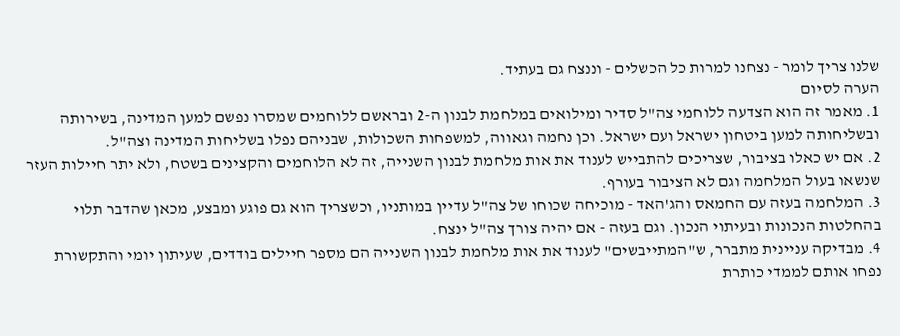שלנו צריך לומר - נצחנו למרות כל הכשלים - וננצח גם בעתיד.
הערה לסיום
1. מאמר זה הוא הצדעה ללוחמי צה"ל סדיר ומילואים במלחמת לבנון ה-2 ובראשם ללוחמים שמסרו נפשם למען המדינה, בשירותה ובשליחותה למען ביטחון ישראל ועם ישראל. וכן נחמה וגאווה, למשפחות השכולות, שבניהם נפלו בשליחות המדינה וצה"ל.
2. אם יש כאלו בציבור, שצריכים להתבייש לענוד את אות מלחמת לבנון השנייה, זה לא הלוחמים והקצינים בשטח, ולא יתר חיילות העזר שנשאו בעול המלחמה וגם לא הציבור בעורף.
3. המלחמה בעזה עם החמאס והג'האד - מוכיחה שכוחו של צה"ל עדיין במותניו, וכשצריך הוא גם פוגע ומבצע, מכאן שהדבר תלוי בהחלטות הנכונות ובעיתוי הנכון. וגם בעזה - אם יהיה צורך צה"ל ינצח.
4. מבדיקה עניינית מתברר, ש"המתייבשים" לענוד את אות מלחמת לבנון השנייה הם מספר חיילים בודדים, שעיתון יומי והתקשורת נפחו אותם לממדי כותרת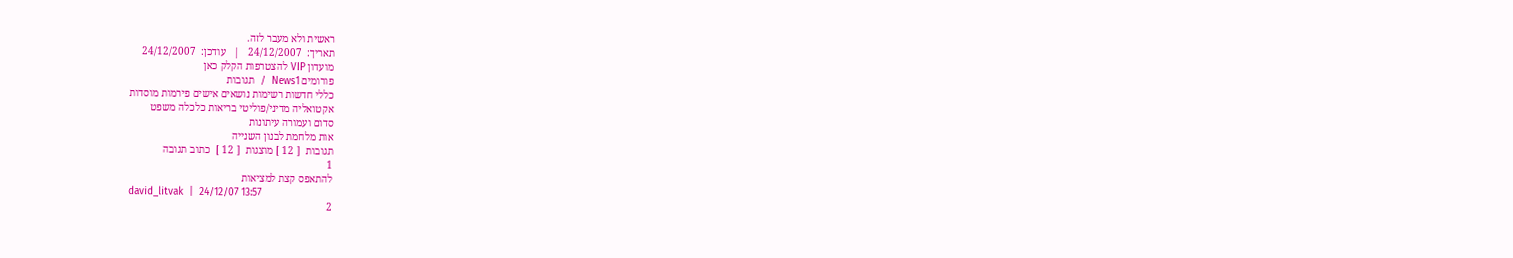ראשית ולא מעבר לזה.
תאריך:  24/12/2007   |   עודכן:  24/12/2007
מועדון VIP להצטרפות הקלק כאן
פורומים News1  /  תגובות
כללי חדשות רשימות נושאים אישים פירמות מוסדות
אקטואליה מדיני/פוליטי בריאות כלכלה משפט
סדום ועמורה עיתונות
אות מלחמת לבנון השנייה
תגובות  [ 12 ] מוצגות  [ 12 ]  כתוב תגובה
1
להתאפס קצת למציאות
david_litvak  |  24/12/07 13:57
2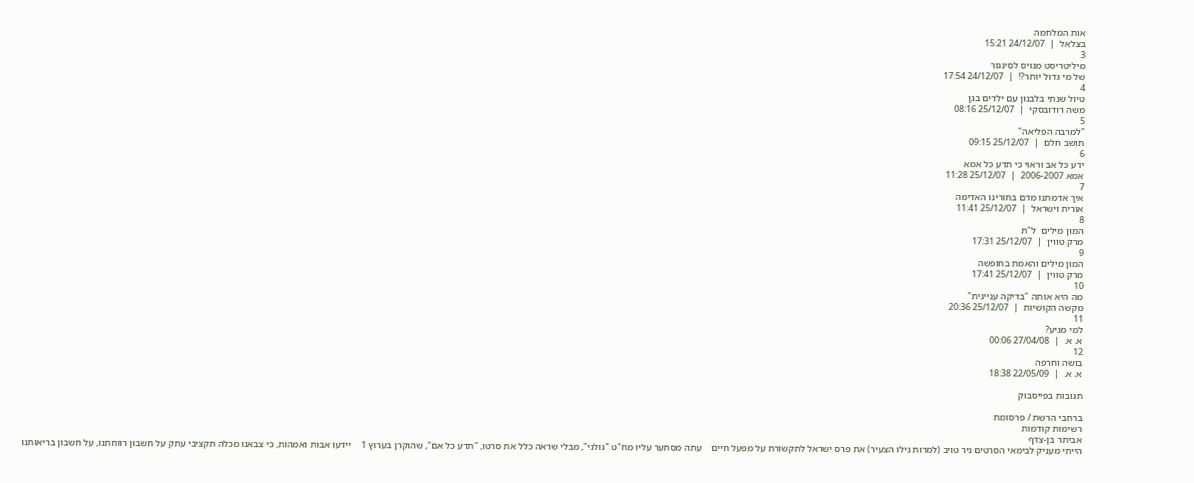אות המלחמה
בצלאל  |  24/12/07 15:21
3
מיליטריסט מגויס לסינגור
של מי גדול יותר?!  |  24/12/07 17:54
4
טיול שנתי בלבנון עם ילדים בגן
משה רודובסקי  |  25/12/07 08:16
5
"למרבה הפליאה"
תושב חלם  |  25/12/07 09:15
6
ידע כל אב וראוי כי תדע כל אמא
אמא 2006-2007  |  25/12/07 11:28
7
איך אדמתנו מדם בחורינו האדימה
אורית וישראל  |  25/12/07 11:41
8
המון מילים  ל"ת
מרק טווין  |  25/12/07 17:31
9
המון מילים והאמת בחופשה
מרק טווין  |  25/12/07 17:41
10
מה היא אותה "בדיקה עניינית"
מקשה הקושיות  |  25/12/07 20:36
11
למי מגיע?
א. א.  |  27/04/08 00:06
12
בושה וחרפה
א. א.  |  22/05/09 18:38

תגובות בפייסבוק

ברחבי הרשת / פרסומת
רשימות קודמות
אביתר בן-צדף
הייתי מעניק לבימאי הסרטים ניר טויב (למרות גילו הצעיר) את פרס ישראל לתקשורת על מפעל חיים    עתה מסתער עליו מח"ט "גולני", מבלי שראה כלל את סרטו, "תדע כל אֵם", שהוקרן בערוץ 1    יידעו אבות ואמהות, כי צבאנו מכלה תקציבי עתק על חשבון רווחתנו, על חשבון בריאותנו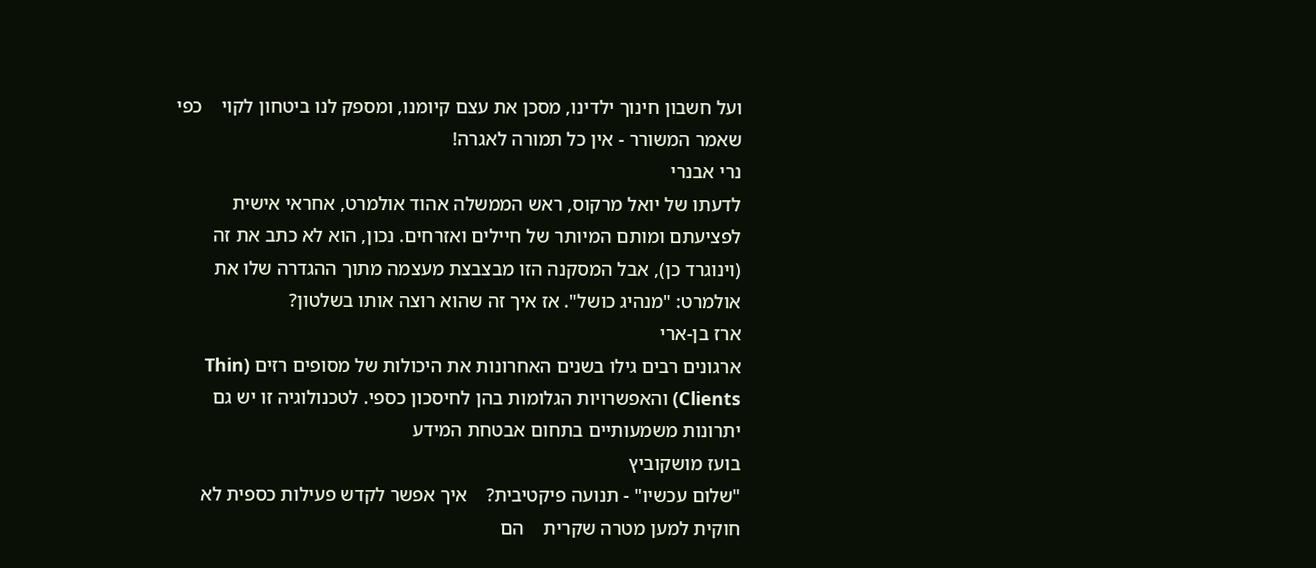ועל חשבון חינוך ילדינו, מסכן את עצם קיומנו, ומספק לנו ביטחון לקוי    כפי שאמר המשורר - אין כל תמורה לאגרה!
נרי אבנרי
לדעתו של יואל מרקוס, ראש הממשלה אהוד אולמרט, אחראי אישית לפציעתם ומותם המיותר של חיילים ואזרחים. נכון, הוא לא כתב את זה (וינוגרד כן), אבל המסקנה הזו מבצבצת מעצמה מתוך ההגדרה שלו את אולמרט: "מנהיג כושל". אז איך זה שהוא רוצה אותו בשלטון?
ארז בן-ארי
ארגונים רבים גילו בשנים האחרונות את היכולות של מסופים רזים (Thin Clients) והאפשרויות הגלומות בהן לחיסכון כספי. לטכנולוגיה זו יש גם יתרונות משמעותיים בתחום אבטחת המידע
בועז מושקוביץ
"שלום עכשיו" - תנועה פיקטיבית?    איך אפשר לקדש פעילות כספית לא חוקית למען מטרה שקרית    הם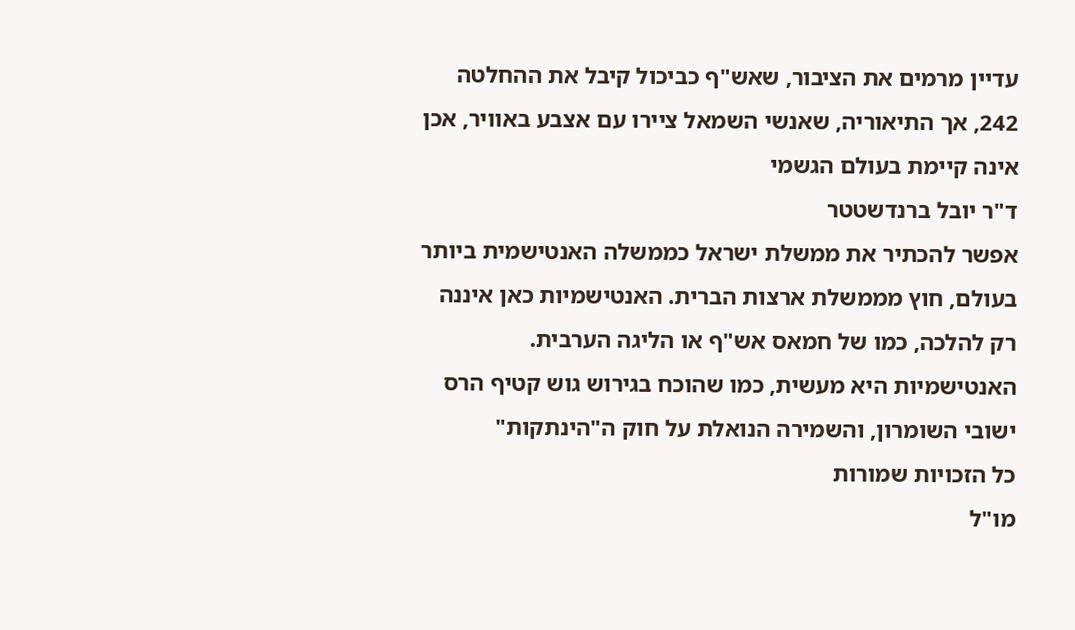עדיין מרמים את הציבור, שאש"ף כביכול קיבל את ההחלטה 242, אך התיאוריה, שאנשי השמאל ציירו עם אצבע באוויר, אכן אינה קיימת בעולם הגשמי
ד"ר יובל ברנדשטטר
אפשר להכתיר את ממשלת ישראל כממשלה האנטישמית ביותר בעולם, חוץ מממשלת ארצות הברית. האנטישמיות כאן איננה רק להלכה, כמו של חמאס אש"ף או הליגה הערבית. האנטישמיות היא מעשית, כמו שהוכח בגירוש גוש קטיף הרס ישובי השומרון, והשמירה הנואלת על חוק ה"הינתקות"
כל הזכויות שמורות
מו"ל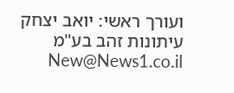ועורך ראשי: יואב יצחק
עיתונות זהב בע"מ New@News1.co.il